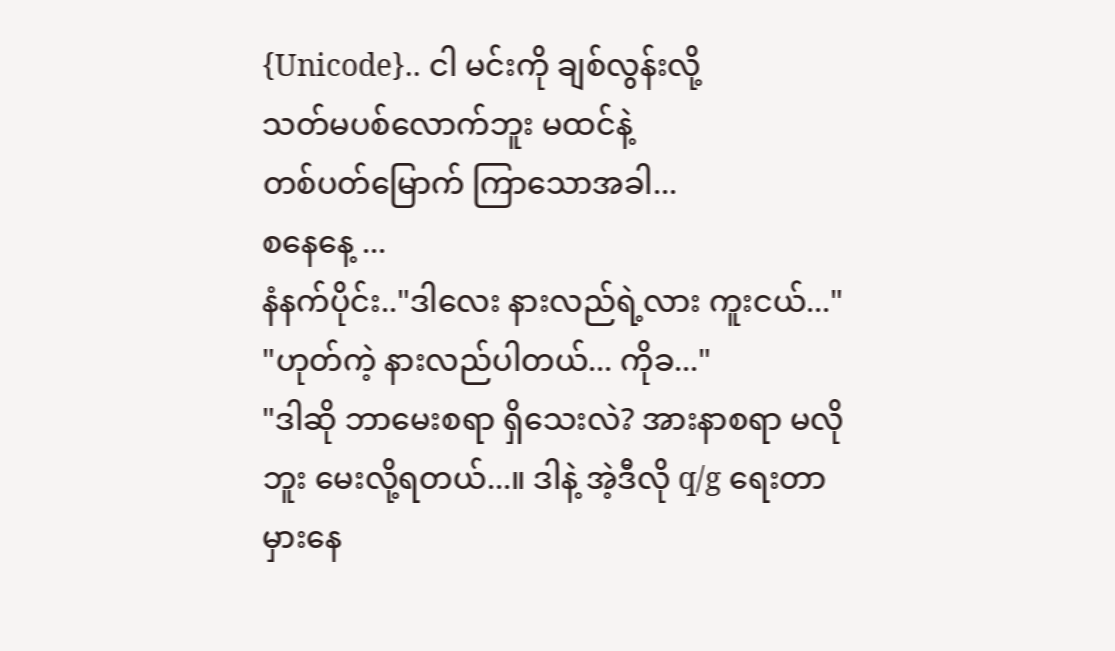{Unicode}.. ငါ မင်းကို ချစ်လွန်းလို့
သတ်မပစ်လောက်ဘူး မထင်နဲ့
တစ်ပတ်မြောက် ကြာသောအခါ...
စနေနေ့ ...
နံနက်ပိုင်း.."ဒါလေး နားလည်ရဲ့လား ကူးငယ်..."
"ဟုတ်ကဲ့ နားလည်ပါတယ်... ကိုခ..."
"ဒါဆို ဘာမေးစရာ ရှိသေးလဲ? အားနာစရာ မလိုဘူး မေးလို့ရတယ်...။ ဒါနဲ့ အဲ့ဒီလို q/g ရေးတာ မှားနေ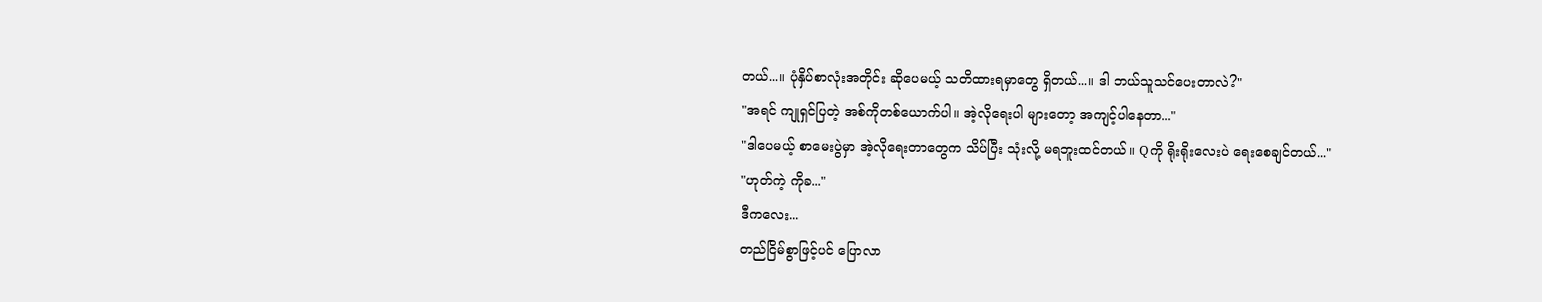တယ်...။ ပုံနှိပ်စာလုံးအတိုင်း ဆိုပေမယ့် သတိထားရမှာတွေ ရှိတယ်...။ ဒါ ဘယ်သူသင်ပေးတာလဲ?"
"အရင် ကျုရှင်ပြတဲ့ အစ်ကိုတစ်ယောက်ပါ။ အဲ့လိုရေးပါ များတော့ အကျင့်ပါနေတာ..."
"ဒါပေမယ့် စာမေးပွဲမှာ အဲ့လိုရေးတာတွေက သိပ်ပြီး သုံးလို့ မရဘူးထင်တယ်။ Qကို ရိုးရိုးလေးပဲ ရေးစေချင်တယ်..."
"ဟုတ်ကဲ့ ကိုခ..."
ဒီကလေး...
တည်ငြိမ်စွာဖြင့်ပင် ပြောလာ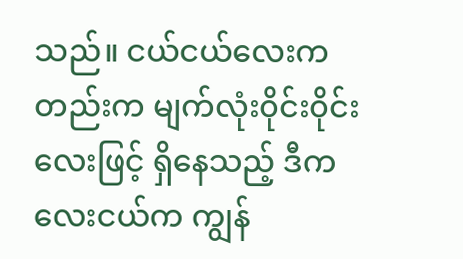သည်။ ငယ်ငယ်လေးကတည်းက မျက်လုံး၀ိုင်း၀ိုင်းလေးဖြင့် ရှိနေသည့် ဒီကလေးငယ်က ကျွန်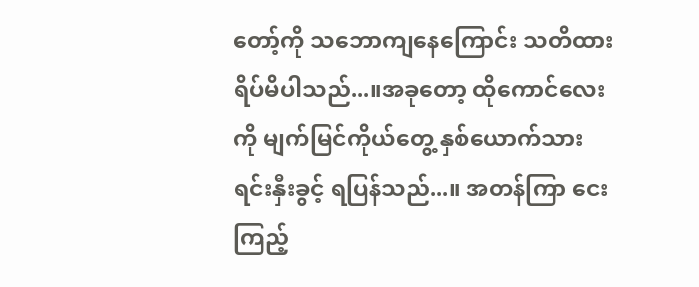တော့်ကို သဘောကျနေကြောင်း သတိထား ရိပ်မိပါသည်...။အခုတော့ ထိုကောင်လေးကို မျက်မြင်ကိုယ်တွေ့ နှစ်ယောက်သား ရင်းနှီးခွင့် ရပြန်သည်...။ အတန်ကြာ ငေးကြည့်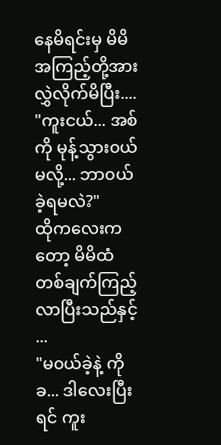နေမိရင်းမှ မိမိအကြည့်တို့အား လွှဲလိုက်မိပြီး....
"ကူးငယ်... အစ်ကို မုန့်သွား၀ယ်မလို့... ဘာ၀ယ်ခဲ့ရမလဲ?"
ထိုကလေးကတော့ မိမိထံ တစ်ချက်ကြည့်လာပြီးသည်နှင့် ...
"မ၀ယ်ခဲ့နဲ့ ကိုခ... ဒါလေးပြီးရင် ကူး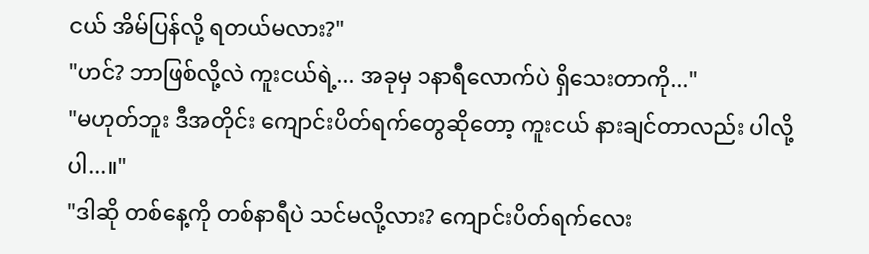ငယ် အိမ်ပြန်လို့ ရတယ်မလား?"
"ဟင်? ဘာဖြစ်လို့လဲ ကူးငယ်ရဲ့... အခုမှ ၁နာရီလောက်ပဲ ရှိသေးတာကို..."
"မဟုတ်ဘူး ဒီအတိုင်း ကျောင်းပိတ်ရက်တွေဆိုတော့ ကူးငယ် နားချင်တာလည်း ပါလို့ပါ...။"
"ဒါဆို တစ်နေ့ကို တစ်နာရီပဲ သင်မလို့လား? ကျောင်းပိတ်ရက်လေး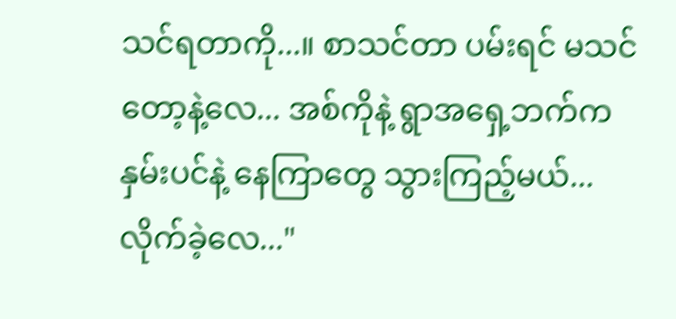သင်ရတာကို...။ စာသင်တာ ပမ်းရင် မသင်တော့နဲ့လေ... အစ်ကိုနဲ့ ရွာအရှေ့ဘက်က နှမ်းပင်နဲ့ နေကြာတွေ သွားကြည့်မယ်... လိုက်ခဲ့လေ..."